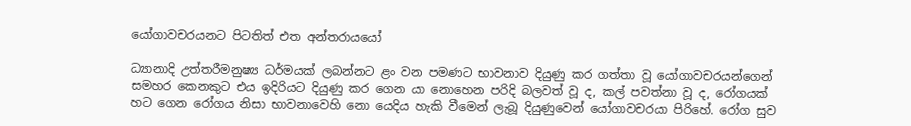යෝගාවචරයනට පිටතිත් එත අන්තරායයෝ

ධ්‍යානාදි උත්තරීමනුෂ්‍ය ධර්මයක් ලබන්නට ළං වන පමණට භාවනාව දියුණු කර ගත්තා වූ යෝගාවචරයන්ගෙන් සමහර කෙනකුට එය ඉදිරියට දියුණු කර ගෙන යා නොහෙන පරිදි බලවත් වූ ද, කල් පවත්නා වූ ද, රෝගයක් හට ගෙන රෝගය නිසා භාවනාවෙහි නො යෙදිය හැකි වීමෙන් ලැබූ දියුණුවෙන් යෝගාවචරයා පිරිහේ. රෝග සුව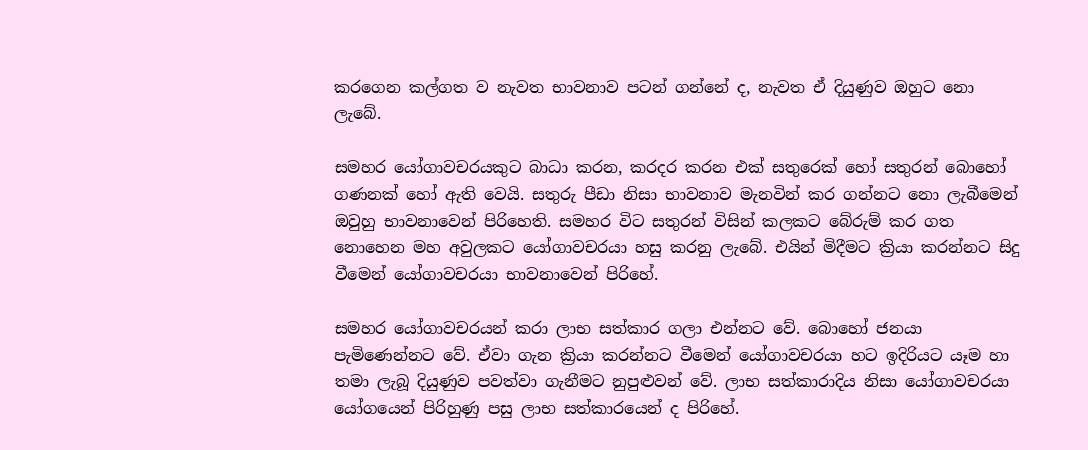කරගෙන කල්ගත ව නැවත භාවනාව පටන් ගන්නේ ද, නැවත ඒ දියුණුව ඔහුට නො ලැබේ.

සමහර යෝගාවචරයකුට බාධා කරන, කරදර කරන එක් සතුරෙක් හෝ සතුරන් බොහෝ ගණනක් හෝ ඇති වෙයි. සතුරු පීඩා නිසා භාවනාව මැනවින් කර ගන්නට නො ලැබීමෙන් ඔවුහු භාවනාවෙන් පිරිහෙති. සමහර විට සතුරන් විසින් කලකට බේරුම් කර ගත නොහෙන මහ අවුලකට යෝගාවචරයා හසු කරනු ලැබේ. එයින් මිදීමට ක්‍රියා කරන්නට සිදු වීමෙන් යෝගාවචරයා භාවනාවෙන් පිරිහේ.

සමහර යෝගාවචරයන් කරා ලාභ සත්කාර ගලා එන්නට වේ. බොහෝ ජනයා පැමිණෙන්නට වේ. ඒවා ගැන ක්‍රියා කරන්නට වීමෙන් යෝගාවචරයා හට ඉදිරියට යෑම හා තමා ලැබූ දියුණුව පවත්වා ගැනීමට නුපුළුවන් වේ. ලාභ සත්කාරාදිය නිසා යෝගාවචරයා යෝගයෙන් පිරිහුණු පසු ලාභ සත්කාරයෙන් ද පිරිහේ.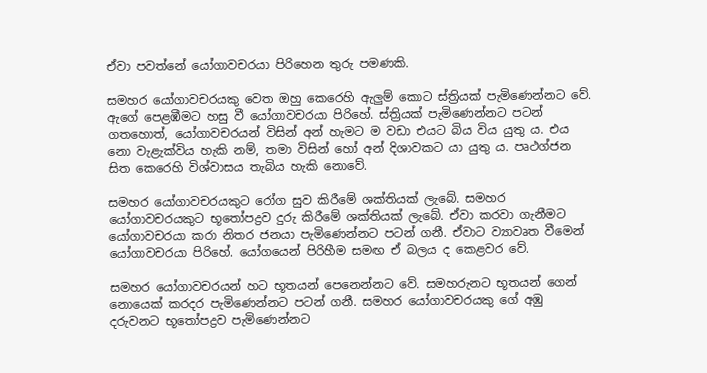ඒවා පවත්නේ යෝගාවචරයා පිරිහෙන තුරු පමණකි.

සමහර යෝගාවචරයකු වෙත ඔහු කෙරෙහි ඇලුම් කොට ස්ත්‍රියක් පැමිණෙන්නට වේ. ඇගේ පෙළඹීමට හසු වී යෝගාවචරයා පිරිහේ. ස්ත්‍රියක් පැමිණෙන්නට පටන් ගතහොත්, යෝගාවචරයන් විසින් අන් හැමට ම වඩා එයට බිය විය යුතු ය. එය නො වැළැක්විය හැකි නම්, තමා විසින් හෝ අන් දිශාවකට යා යුතු ය. පෘථග්ජන සිත කෙරෙහි විශ්වාසය තැබිය හැකි නොවේ.

සමහර යෝගාවචරයකුට රෝග සුව කිරීමේ ශක්තියක් ලැබේ. සමහර යෝගාවචරයකුට භූතෝපද්‍රව දුරු කිරීමේ ශක්තියක් ලැබේ. ඒවා කරවා ගැනීමට යෝගාවචරයා කරා නිතර ජනයා පැමිණෙන්නට පටන් ගනී. ඒවාට ව්‍යාවෘත වීමෙන් යෝගාවචරයා පිරිහේ. යෝගයෙන් පිරිහීම සමඟ ඒ බලය ද කෙළවර වේ.

සමහර යෝගාවචරයන් හට භූතයන් පෙනෙන්නට වේ. සමහරුනට භූතයන් ගෙන් නොයෙක් කරදර පැමිණෙන්නට පටන් ගනී. සමහර යෝගාවචරයකු ගේ අඹු දරුවනට භූතෝපද්‍රව පැමිණෙන්නට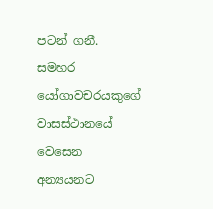පටන් ගනී. සමහර යෝගාවචරයකුගේ වාසස්ථානයේ වෙසෙන අන්‍යයනට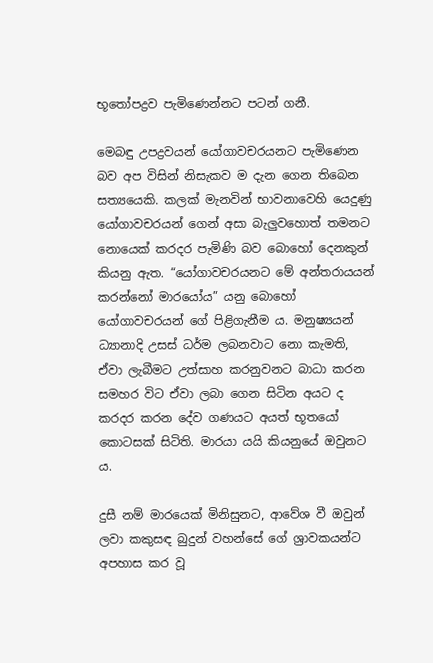භූතෝපද්‍රව පැමිණෙන්නට පටන් ගනී.

මෙබඳු උපද්‍රවයන් යෝගාවචරයනට පැමිණෙන බව අප විසින් නිසැකව ම දැන ගෙන තිබෙන සත්‍යයෙකි. කලක් මැනවින් භාවනාවෙහි යෙදුණු යෝගාවචරයන් ගෙන් අසා බැලුවහොත් තමනට නොයෙක් කරදර පැමිණි බව බොහෝ දෙනකුන් කියනු ඇත. “යෝගාවචරයනට මේ අන්තරායයන් කරන්නෝ මාරයෝය” යනු බොහෝ යෝගාවචරයන් ගේ පිළිගැනීම ය. මනුෂ්‍යයන් ධ්‍යානාදි උසස් ධර්ම ලබනවාට නො කැමති, ඒවා ලැබීමට උත්සාහ කරනුවනට බාධා කරන සමහර විට ඒවා ලබා ගෙන සිටින අයට ද කරදර කරන දේව ගණයට අයත් භූතයෝ කොටසක් සිටිති. මාරයා යයි කියනුයේ ඔවුනට ය.

දුසී නම් මාරයෙක් මිනිසුනට, ආවේශ වී ඔවුන් ලවා කකුසඳ බුදුන් වහන්සේ ගේ ශ්‍රාවකයන්ට අපහාස කර වූ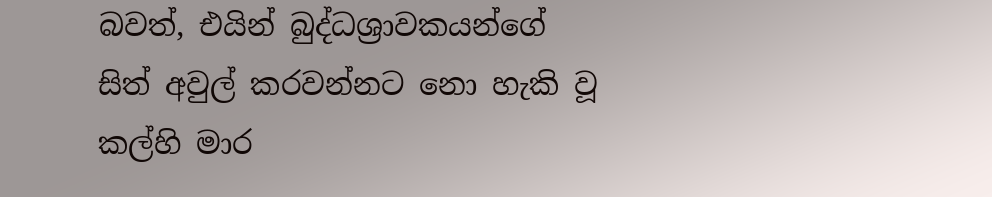බවත්, එයින් බුද්ධශ්‍රාවකයන්ගේ සිත් අවුල් කරවන්නට නො හැකි වූ කල්හි මාර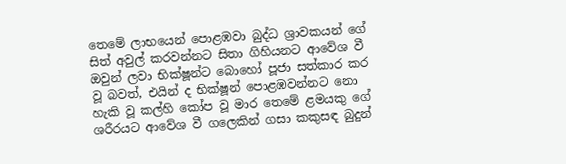තෙමේ ලාභයෙන් පොළඹවා බුද්ධ ශ්‍රාවකයන් ගේ සිත් අවුල් කරවන්නට සිතා ගිහියනට ආවේශ වී ඔවුන් ලවා භික්ෂූන්ට බොහෝ පූජා සත්කාර කර වූ බවත්, එයින් ද භික්ෂූන් පොළඹවන්නට නො හැකි වූ කල්හි කෝප වූ මාර තෙමේ ළමයකු ගේ ශරීරයට ආවේශ වී ගලෙකින් ගසා කකුසඳ බුදුන්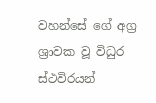වහන්සේ ගේ අග්‍ර ශ්‍රාවක වූ විධුර ස්ථවිරයන්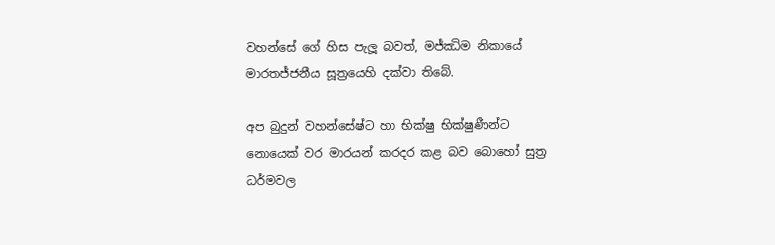වහන්සේ ගේ හිස පැලූ බවත්, මජ්ඣිම නිකායේ මාරතජ්ජනීය සූත්‍රයෙහි දක්වා තිබේ.

අප බුදුන් වහන්සේෂ්ට හා භික්ෂු භික්ෂුණීන්ට නොයෙක් වර මාරයන් කරදර කළ බව බොහෝ සුත්‍ර ධර්මවල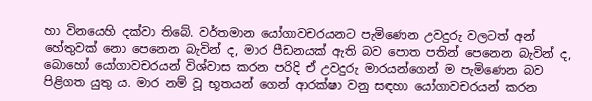හා විනයෙහි දක්වා තිබේ. වර්තමාන යෝගාවචරයනට පැමිණෙන උවදුරු වලටත් අන් හේතුවක් නො පෙනෙන බැවින් ද, මාර පීඩනයක් ඇති බව පොත පතින් පෙනෙන බැවින් ද, බොහෝ යෝගාවචරයන් විශ්වාස කරන පරිදි ඒ උවදුරු මාරයන්ගෙන් ම පැමිණෙන බව පිළිගත යුතු ය. මාර නම් වූ භූතයන් ගෙන් ආරක්ෂා වනු සඳහා යෝගාවචරයන් කරන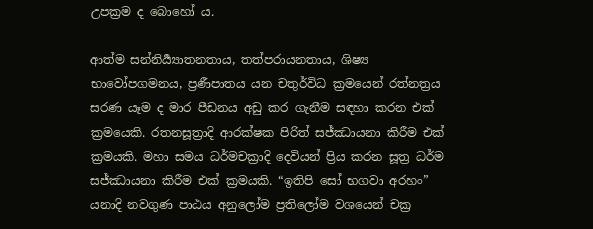උපක්‍රම ද බොහෝ ය.

ආත්ම සන්නිර්‍ය්‍යාතනතාය, තත්පරායනතාය, ශිෂ්‍ය භාවෝපගමනය, ප්‍රණීපාතය යන චතුර්විධ ක්‍රමයෙන් රත්නත්‍රය සරණ යෑම ද මාර පීඩනය අඩු කර ගැනීම සඳහා කරන එක් ක්‍රමයෙකි. රතනසූත්‍රාදි ආරක්ෂක පිරිත් සජ්ඣායනා කිරීම එක් ක්‍රමයකි. මහා සමය ධර්මචක්‍රාදි දෙවියන් ප්‍රිය කරන සූත්‍ර ධර්ම සජ්ඣායනා කිරීම එක් ක්‍රමයකි. “ඉතිපි සෝ භගවා අරහං” යනාදි නවගුණ පාඨය අනුලෝම ප්‍රතිලෝම වශයෙන් චක්‍ර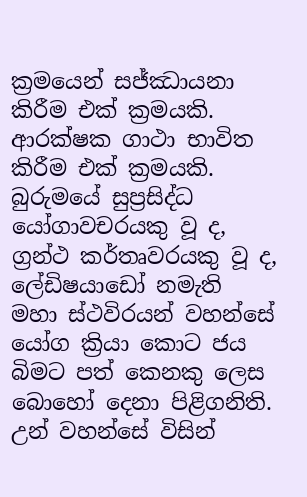ක්‍රමයෙන් සජ්ඣායනා කිරීම එක් ක්‍රමයකි. ආරක්ෂක ගාථා භාවිත කිරීම එක් ක්‍රමයකි. බුරුමයේ සුප්‍රසිද්ධ යෝගාවචරයකු වූ ද, ග්‍රන්ථ කර්තෘවරයකු වූ ද, ලේඩිෂයාඩෝ නමැති මහා ස්ථවිරයන් වහන්සේ යෝග ක්‍රියා කොට ජය බිමට පත් කෙනකු ලෙස බොහෝ දෙනා පිළිගනිති. උන් වහන්සේ විසින්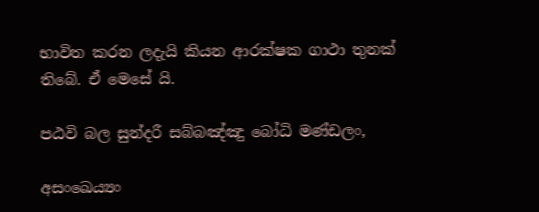භාවිත කරන ලදැයි කියන ආරක්ෂක ගාථා තුනක් තිබේ. ඒ මෙසේ යි.

පඨවි බල සුන්දරී සබ්බඤ්ඤු බෝධි මණ්ඩලං,

අසංඛෙය්‍යං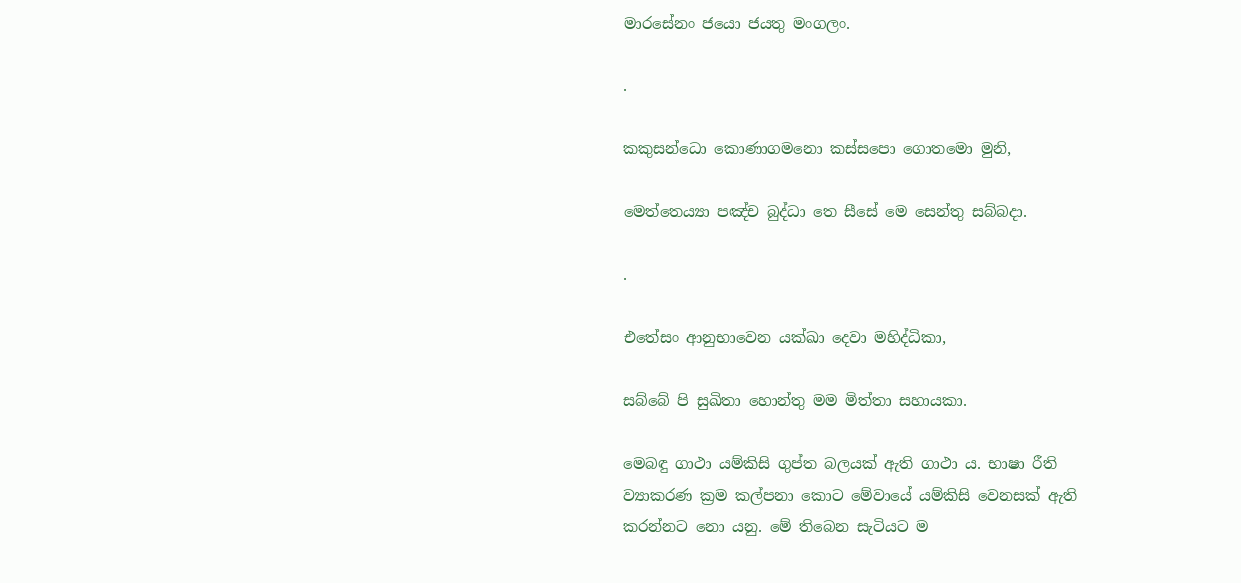මාරසේනං ජයො ජයතු මංගලං.

.

කකුසන්ධො කොණාගමනො කස්සපො ගොතමො මුනි,

මෙත්තෙය්‍යා පඤ්ච බුද්ධා තෙ සීසේ මෙ සෙන්තු සබ්බදා.

.

එතේසං ආනුභාවෙන යක්ඛා දෙවා මහිද්ධිකා,

සබ්බේ පි සුඛිතා හොන්තු මම මිත්තා සහායකා.

මෙබඳු ගාථා යම්කිසි ගුප්ත බලයක් ඇති ගාථා ය. භාෂා රීති ව්‍යාකරණ ක්‍රම කල්පනා කොට මේවායේ යම්කිසි වෙනසක් ඇති කරන්නට නො යනු. මේ තිබෙන සැටියට ම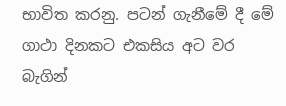භාවිත කරනු. පටන් ගැනීමේ දී මේ ගාථා දිනකට එකසිය අට වර බැගින්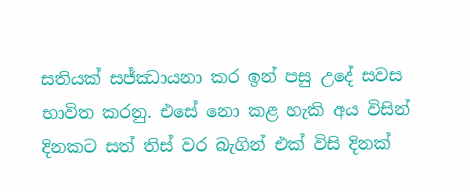සතියක් සජ්ඣායනා කර ඉන් පසු උදේ සවස භාවිත කරනු. එසේ නො කළ හැකි අය විසින් දිනකට සත් තිස් වර බැගින් එක් විසි දිනක්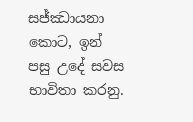සජ්ඣායනා කොට, ඉන් පසු උදේ සවස භාවිතා කරනු.